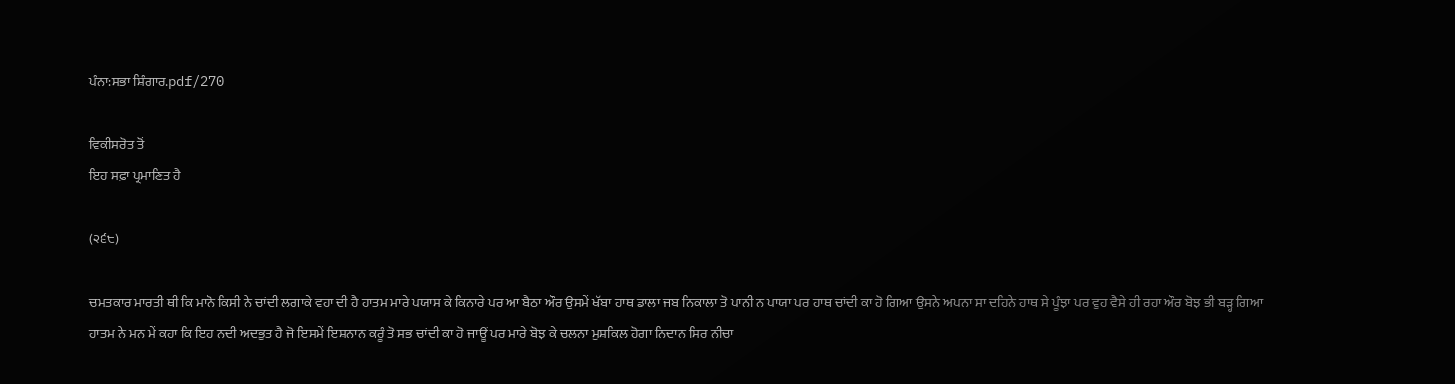ਪੰਨਾ:ਸਭਾ ਸ਼ਿੰਗਾਰ.pdf/270

ਵਿਕੀਸਰੋਤ ਤੋਂ
ਇਹ ਸਫ਼ਾ ਪ੍ਰਮਾਣਿਤ ਹੈ

(੨੬੮)

ਚਮਤਕਾਰ ਮਾਰਤੀ ਥੀ ਕਿ ਮਾਨੋ ਕਿਸੀ ਨੇ ਚਾਂਦੀ ਲਗਾਕੇ ਵਹਾ ਦੀ ਹੈ ਹਾਤਮ ਮਾਰੇ ਪਯਾਸ ਕੇ ਕਿਨਾਰੇ ਪਰ ਆ ਬੈਠਾ ਔਰ ਉਸਮੇਂ ਖੱਬਾ ਹਾਥ ਡਾਲਾ ਜਬ ਨਿਕਾਲਾ ਤੋ ਪਾਨੀ ਨ ਪਾਯਾ ਪਰ ਹਾਥ ਚਾਂਦੀ ਕਾ ਹੋ ਗਿਆ ਉਸਨੇ ਅਪਨਾ ਸਾ ਦਹਿਨੇ ਹਾਥ ਸੇ ਪੂੰਝਾ ਪਰ ਵੁਹ ਵੈਸੇ ਹੀ ਰਹਾ ਔਰ ਬੋਝ ਭੀ ਬੜ੍ਹ ਗਿਆ ਹਾਤਮ ਨੇ ਮਨ ਮੇਂ ਕਹਾ ਕਿ ਇਹ ਨਦੀ ਅਦਭੁਤ ਹੈ ਜੋ ਇਸਮੇਂ ਇਸ਼ਨਾਨ ਕਰੂੰ ਤੋ ਸਭ ਚਾਂਦੀ ਕਾ ਹੋ ਜਾਊਂ ਪਰ ਮਾਰੇ ਬੋਝ ਕੇ ਚਲਨਾ ਮੁਸ਼ਕਿਲ ਹੋਗਾ ਨਿਦਾਨ ਸਿਰ ਨੀਚਾ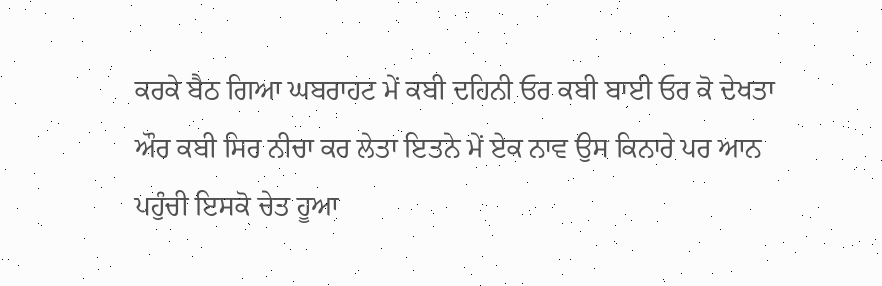ਕਰਕੇ ਬੈਠ ਗਿਆ ਘਬਰਾਹਟ ਮੇਂ ਕਬੀ ਦਹਿਨੀ ਓਰ ਕਬੀ ਬਾਈ ਓਰ ਕੋ ਦੇਖਤਾ ਔਰ ਕਬੀ ਸਿਰ ਨੀਚਾ ਕਰ ਲੇਤਾ ਇਤਨੇ ਮੇਂ ਏਕ ਨਾਵ ਉਸ ਕਿਨਾਰੇ ਪਰ ਆਨ ਪਹੁੰਚੀ ਇਸਕੋ ਚੇਤ ਹੂਆ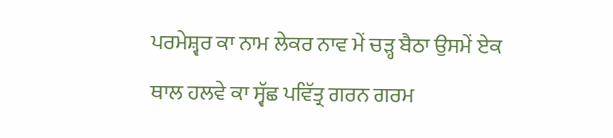ਪਰਮੇਸ਼੍ਵਰ ਕਾ ਨਾਮ ਲੇਕਰ ਨਾਵ ਮੇਂ ਚੜ੍ਹ ਬੈਠਾ ਉਸਮੇਂ ਏਕ ਥਾਲ ਹਲਵੇ ਕਾ ਸ੍ਵੱਛ ਪਵਿੱਤ੍ਰ ਗਰਨ ਗਰਮ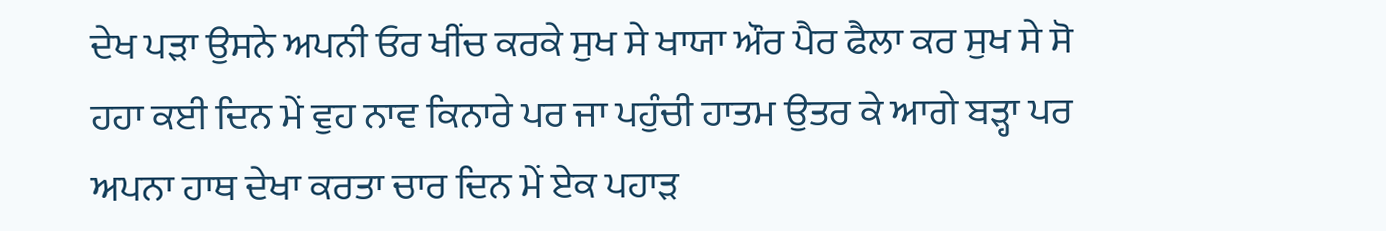ਦੇਖ ਪੜਾ ਉਸਨੇ ਅਪਨੀ ਓਰ ਖੀਂਚ ਕਰਕੇ ਸੁਖ ਸੇ ਖਾਯਾ ਔਰ ਪੈਰ ਫੈਲਾ ਕਰ ਸੁਖ ਸੇ ਸੋ ਹਹਾ ਕਈ ਦਿਨ ਮੇਂ ਵੁਹ ਨਾਵ ਕਿਨਾਰੇ ਪਰ ਜਾ ਪਹੁੰਚੀ ਹਾਤਮ ਉਤਰ ਕੇ ਆਗੇ ਬੜ੍ਹਾ ਪਰ ਅਪਨਾ ਹਾਥ ਦੇਖਾ ਕਰਤਾ ਚਾਰ ਦਿਨ ਮੇਂ ਏਕ ਪਹਾੜ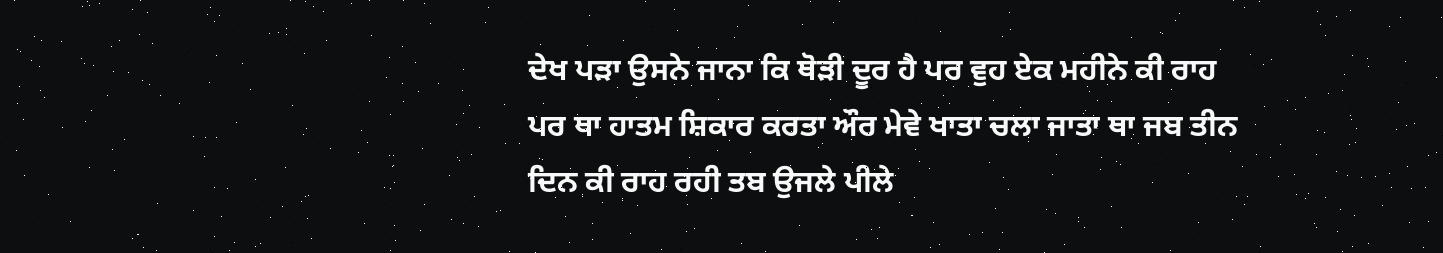ਦੇਖ ਪੜਾ ਉਸਨੇ ਜਾਨਾ ਕਿ ਥੋੜੀ ਦੂਰ ਹੈ ਪਰ ਵੁਹ ਏਕ ਮਹੀਨੇ ਕੀ ਰਾਹ ਪਰ ਥਾ ਹਾਤਮ ਸ਼ਿਕਾਰ ਕਰਤਾ ਔਰ ਮੇਵੇ ਖਾਤਾ ਚਲਾ ਜਾਤਾ ਥਾ ਜਬ ਤੀਨ ਦਿਨ ਕੀ ਰਾਹ ਰਹੀ ਤਬ ਉਜਲੇ ਪੀਲੇ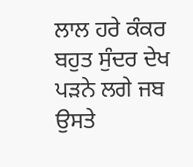ਲਾਲ ਹਰੇ ਕੰਕਰ ਬਹੁਤ ਸੁੰਦਰ ਦੇਖ ਪੜਨੇ ਲਗੇ ਜਬ ਉਸਤੇ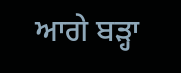ਆਗੇ ਬੜ੍ਹਾ